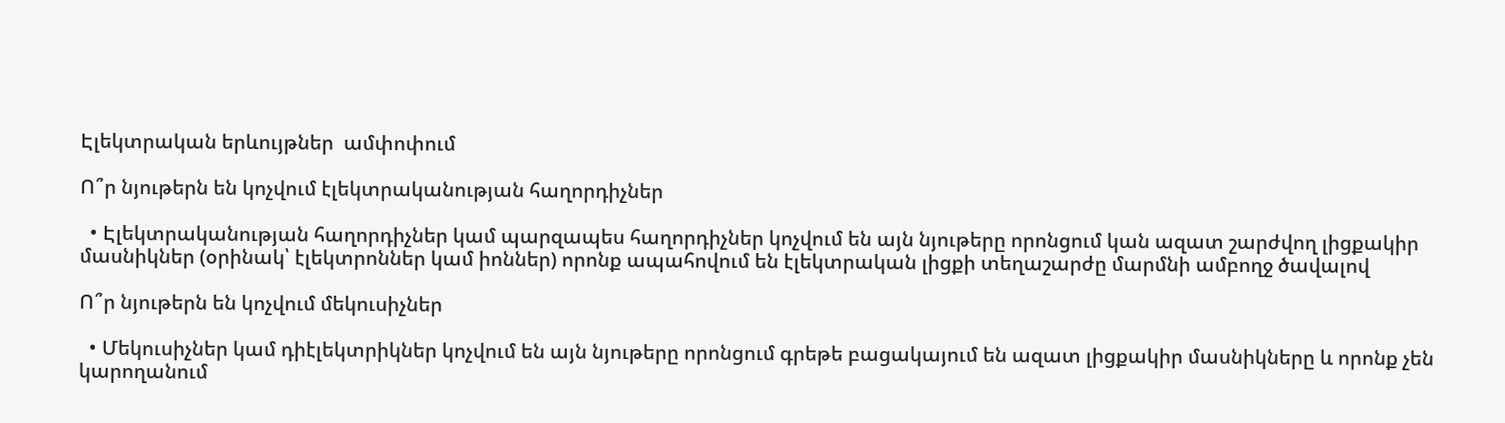Էլեկտրական երևույթներ  ամփոփում

Ո՞ր նյութերն են կոչվում էլեկտրականության հաղորդիչներ

  • Էլեկտրականության հաղորդիչներ կամ պարզապես հաղորդիչներ կոչվում են այն նյութերը որոնցում կան ազատ շարժվող լիցքակիր մասնիկներ (օրինակ՝ էլեկտրոններ կամ իոններ) որոնք ապահովում են էլեկտրական լիցքի տեղաշարժը մարմնի ամբողջ ծավալով

Ո՞ր նյութերն են կոչվում մեկուսիչներ

  • Մեկուսիչներ կամ դիէլեկտրիկներ կոչվում են այն նյութերը որոնցում գրեթե բացակայում են ազատ լիցքակիր մասնիկները և որոնք չեն կարողանում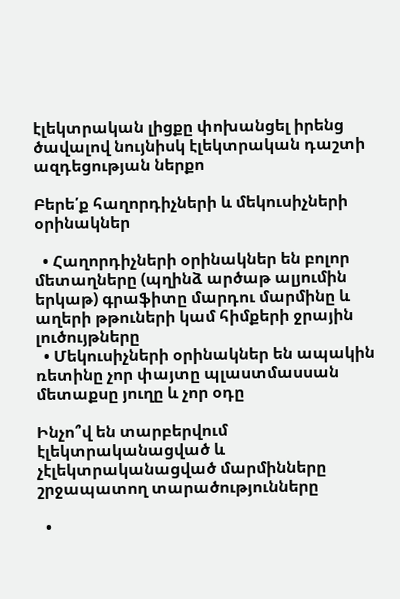էլեկտրական լիցքը փոխանցել իրենց ծավալով նույնիսկ էլեկտրական դաշտի ազդեցության ներքո

Բերե՛ք հաղորդիչների և մեկուսիչների օրինակներ

  • Հաղորդիչների օրինակներ են բոլոր մետաղները (պղինձ արծաթ ալյումին երկաթ) գրաֆիտը մարդու մարմինը և աղերի թթուների կամ հիմքերի ջրային լուծույթները
  • Մեկուսիչների օրինակներ են ապակին ռետինը չոր փայտը պլաստմասսան մետաքսը յուղը և չոր օդը

Ինչո՞վ են տարբերվում էլեկտրականացված և չէլեկտրականացված մարմինները շրջապատող տարածությունները

  •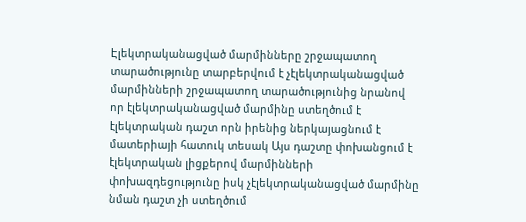Էլեկտրականացված մարմինները շրջապատող տարածությունը տարբերվում է չէլեկտրականացված մարմինների շրջապատող տարածությունից նրանով որ էլեկտրականացված մարմինը ստեղծում է էլեկտրական դաշտ որն իրենից ներկայացնում է մատերիայի հատուկ տեսակ Այս դաշտը փոխանցում է էլեկտրական լիցքերով մարմինների փոխազդեցությունը իսկ չէլեկտրականացված մարմինը նման դաշտ չի ստեղծում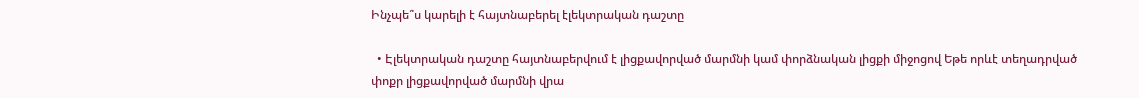Ինչպե՞ս կարելի է հայտնաբերել էլեկտրական դաշտը

  • Էլեկտրական դաշտը հայտնաբերվում է լիցքավորված մարմնի կամ փորձնական լիցքի միջոցով Եթե որևէ տեղադրված փոքր լիցքավորված մարմնի վրա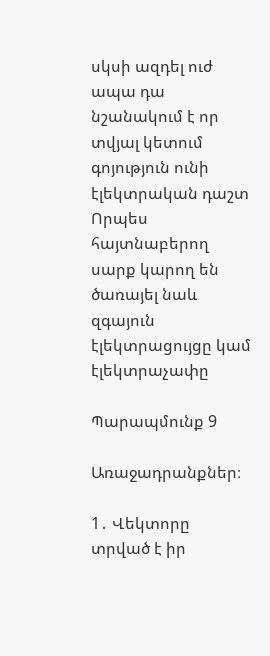սկսի ազդել ուժ ապա դա նշանակում է որ տվյալ կետում գոյություն ունի էլեկտրական դաշտ Որպես հայտնաբերող սարք կարող են ծառայել նաև զգայուն էլեկտրացույցը կամ էլեկտրաչափը

Պարապմունք 9

Առաջադրանքներ։

1․ Վեկտորը տրված է իր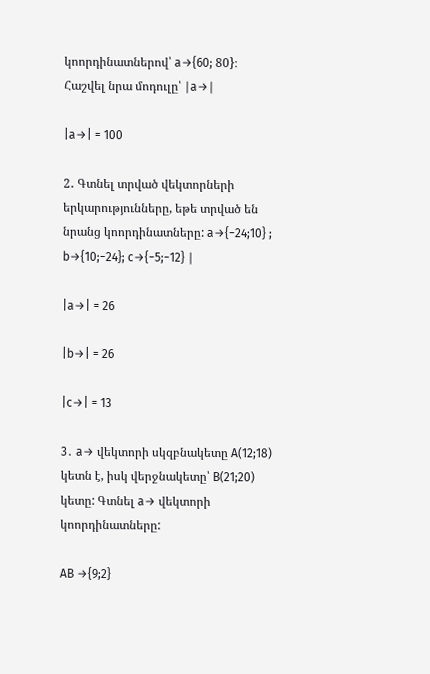կոորդինատներով՝ a→{60; 80}։ Հաշվել նրա մոդուլը՝ ∣a→∣

|a→| = 100

2․ Գտնել տրված վեկտորների երկարությունները, եթե տրված են նրանց կոորդինատները: a→{−24;10} ; b→{10;−24}; c→{−5;−12} ∣

|a→| = 26

|b→| = 26

|c→| = 13

3․ a→ վեկտորի սկզբնակետը A(12;18) կետն է, իսկ վերջնակետը՝ B(21;20) կետը: Գտնել a→ վեկտորի կոորդինատները:

AB →{9;2}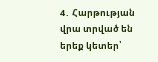4․ Հարթության վրա տրված են երեք կետեր՝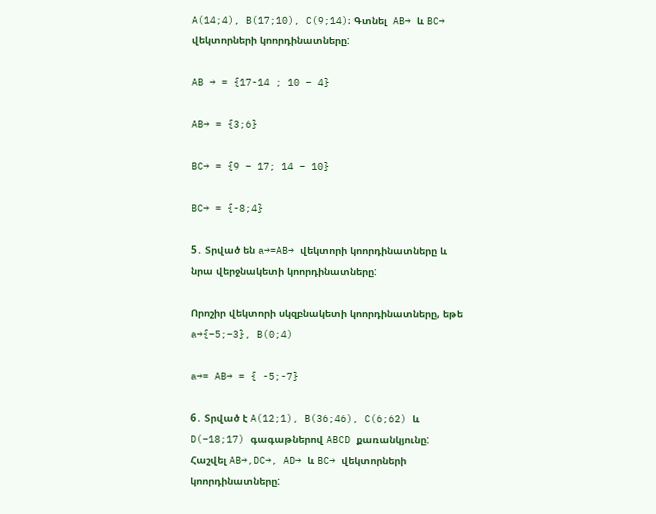A(14;4), B(17;10), C(9;14)։ Գտնել  AB→ և BC→ վեկտորների կոորդինատները:

AB → = {17-14 ; 10 – 4}

AB→ = {3;6}

BC→ = {9 – 17; 14 – 10}

BC→ = {-8;4}

5․ Տրված են a→=AB→ վեկտորի կոորդինատները և նրա վերջնակետի կոորդինատները:

Որոշիր վեկտորի սկզբնակետի կոորդինատները, եթե a→{−5;−3}, B(0;4)

a→= AB→ = { -5;-7}

6․ Տրված է A(12;1), B(36;46), C(6;62) և D(−18;17) գագաթներով ABCD քառանկյունը: Հաշվել AB→,DC→, AD→ և BC→ վեկտորների կոորդինատները: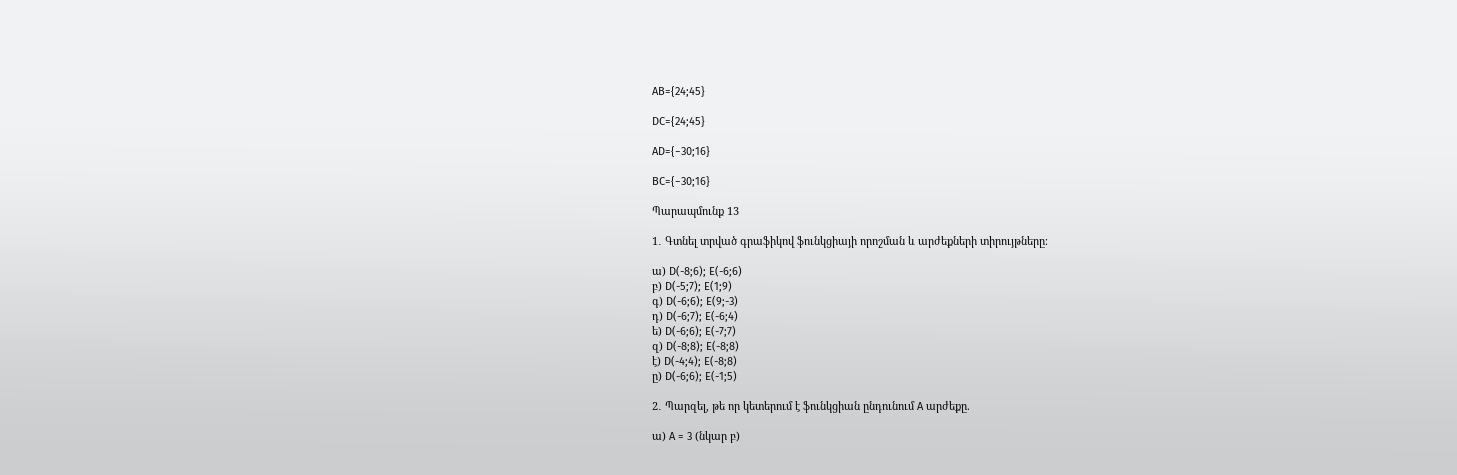AB={24;45}

DC={24;45}

AD={−30;16}

BC={−30;16}

Պարապմունք 13

1․ Գտնել տրված գրաֆիկով ֆունկցիայի որոշման և արժեքների տիրույթները։

ա) D(-8;6); E(-6;6)
բ) D(-5;7); E(1;9)
գ) D(-6;6); E(9;-3)
դ) D(-6;7); E(-6;4)
ե) D(-6;6); E(-7;7)
զ) D(-8;8); E(-8;8)
է) D(-4;4); E(-8;8)
ը) D(-6;6); E(-1;5)

2․ Պարզել, թե որ կետերում է ֆունկցիան ընդունում A արժեքը.

ա) A = 3 (նկար բ)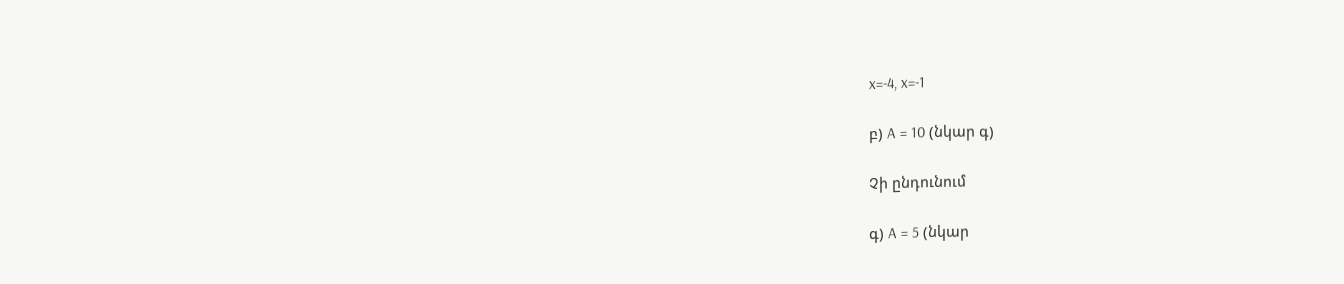x=-4, x=-1

բ) A = 10 (նկար գ)

Չի ընդունում

գ) A = 5 (նկար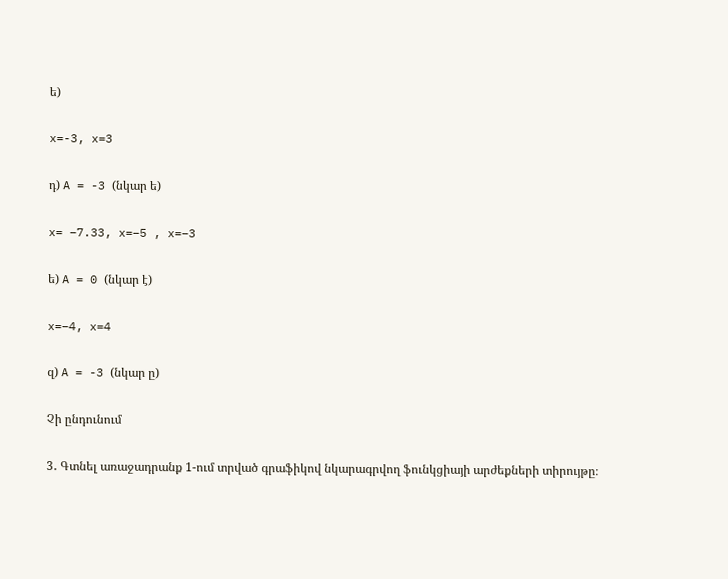ե)

x=-3, x=3

դ) A = -3 (նկար ե)

x= −7.33, x=−5 , x=−3

ե) A = 0 (նկար է)

x=−4, x=4

զ) A = -3 (նկար ը)

Չի ընդունում

3․ Գտնել առաջադրանք 1-ում տրված գրաֆիկով նկարագրվող ֆունկցիայի արժեքների տիրույթը։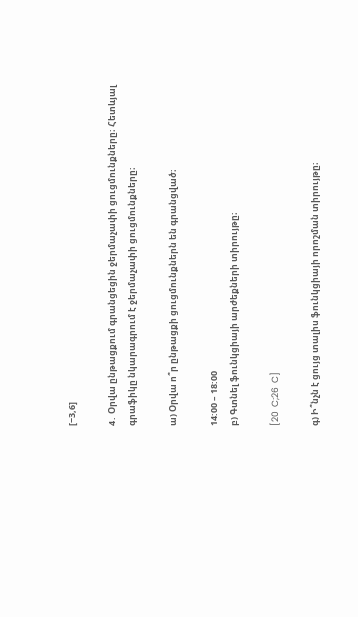[−3,6]

4․ Օրվա ընթացքում գրանցեցին ջերմաչափի ցուցմունքները։ Հետևյալ գրաֆիկը նկարագրում է ջերմաչափի ցուցմունքները։

ա) Օրվա ո՞ր ընթացքի ցուցմունքներն են գրանցված։

14:00 – 18:00
բ) Գտնել ֆունկցիայի արժեքների տիրույթը։

[20  C;26  C]

գ) Ի՞նչն է ցույց տալիս ֆունկցիայի որոշման տիրույթը։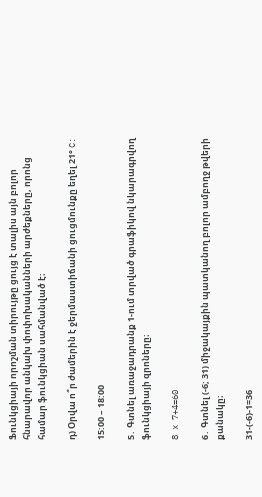Ֆունկցիայի որոշման տիրույթը ցույց է տալիս այն բոլոր հնարավոր անկախ փոփոխականների արժեքները, որոնց համար ֆունկցիան սահմանված է։

դ) Օրվա ո՞ր ժամերին է ջերմաստիճանի ցուցմունքը եղել 21° C:

15:00 – 18:00

5․ Գտնել առաջադրանք 1-ում տրված գրաֆիկով նկարագրվող ֆունկցիայի զրոները։

8 x 7+4=60

6․ Գտնել (-6; 31) միջակայքին պատկանող բոլոր ամբողջ թվերի քանակը։

31-(-6)-1=36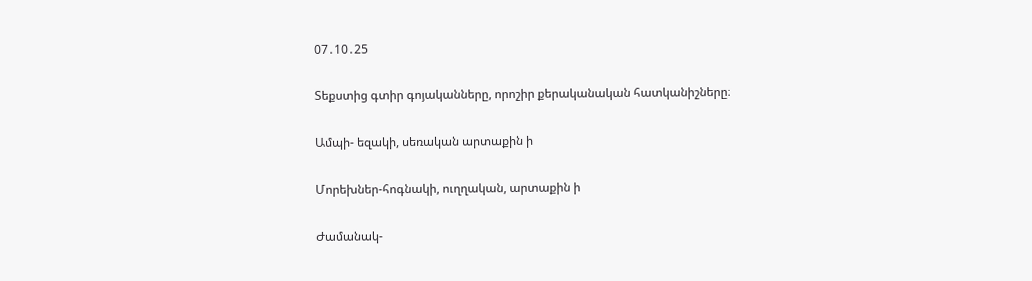07․10․25

Տեքստից գտիր գոյականները, որոշիր քերականական հատկանիշները։

Ամպի- եզակի, սեռական արտաքին ի

Մորեխներ-հոգնակի, ուղղական, արտաքին ի

Ժամանակ-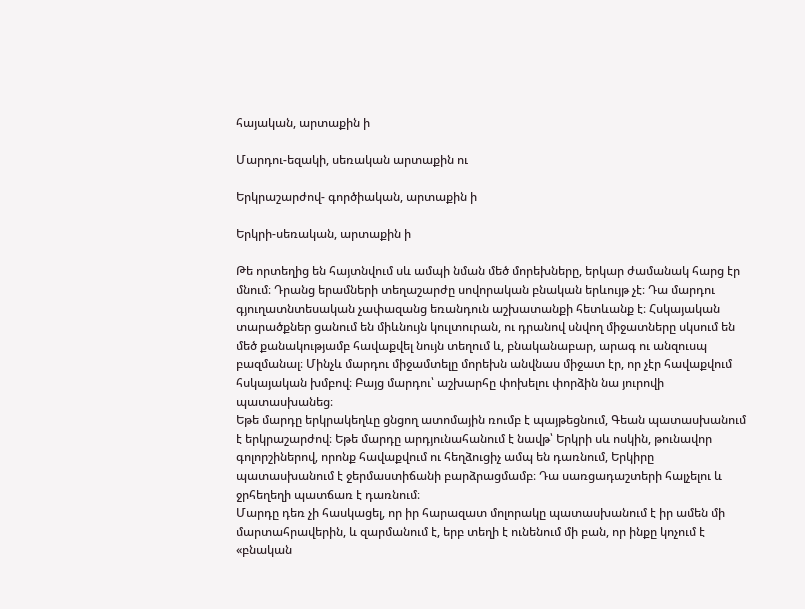հայական, արտաքին ի

Մարդու-եզակի, սեռական արտաքին ու

Երկրաշարժով- գործիական, արտաքին ի

Երկրի-սեռական, արտաքին ի

Թե որտեղից են հայտնվում սև ամպի նման մեծ մորեխները, երկար ժամանակ հարց էր մնում։ Դրանց երամների տեղաշարժը սովորական բնական երևույթ չէ։ Դա մարդու գյուղատնտեսական չափազանց եռանդուն աշխատանքի հետևանք է։ Հսկայական տարածքներ ցանում են միևնույն կուլտուրան, ու դրանով սնվող միջատները սկսում են մեծ քանակությամբ հավաքվել նույն տեղում և, բնականաբար, արագ ու անզուսպ բազմանալ։ Մինչև մարդու միջամտելը մորեխն անվնաս միջատ էր, որ չէր հավաքվում հսկայական խմբով։ Բայց մարդու՝ աշխարհը փոխելու փորձին նա յուրովի պատասխանեց։
Եթե մարդը երկրակեղևը ցնցող ատոմային ռումբ է պայթեցնում, Գեան պատասխանում է երկրաշարժով։ Եթե մարդը արդյունահանում է նավթ՝ Երկրի սև ոսկին, թունավոր գոլորշիներով, որոնք հավաքվում ու հեղձուցիչ ամպ են դառնում, Երկիրը պատասխանում է ջերմաստիճանի բարձրացմամբ։ Դա սառցադաշտերի հալչելու և ջրհեղեղի պատճառ է դառնում։
Մարդը դեռ չի հասկացել, որ իր հարազատ մոլորակը պատասխանում է իր ամեն մի մարտահրավերին, և զարմանում է, երբ տեղի է ունենում մի բան, որ ինքը կոչում է «բնական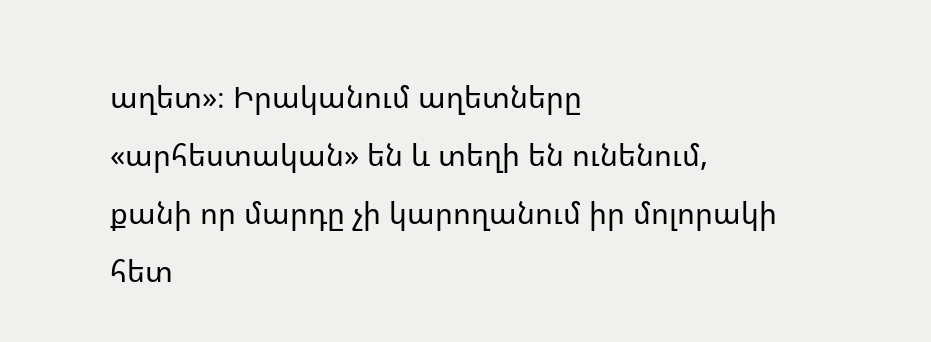աղետ»։ Իրականում աղետները «արհեստական» են և տեղի են ունենում, քանի որ մարդը չի կարողանում իր մոլորակի հետ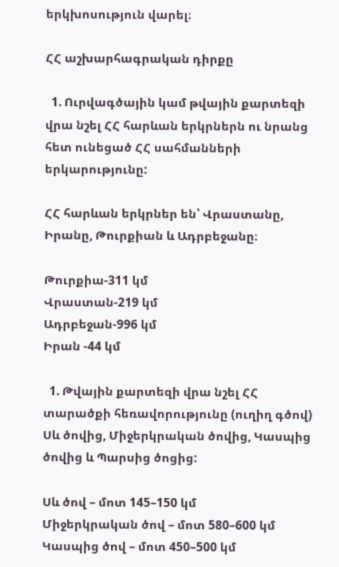երկխոսություն վարել։

ՀՀ աշխարհագրական դիրքը

  1. Ուրվագծային կամ թվային քարտեզի վրա նշել ՀՀ հարևան երկրներն ու նրանց հետ ունեցած ՀՀ սահմանների երկարությունը:

ՀՀ հարևան երկրներ են՝ Վրաստանը, Իրանը, Թուրքիան և Ադրբեջանը։

Թուրքիա-311 կմ
Վրաստան-219 կմ
Ադրբեջան-996 կմ
Իրան -44 կմ

  1. Թվային քարտեզի վրա նշել ՀՀ տարածքի հեռավորությունը (ուղիղ գծով) Սև ծովից, Միջերկրական ծովից, Կասպից ծովից և Պարսից ծոցից:

Սև ծով – մոտ 145–150 կմ
Միջերկրական ծով – մոտ 580–600 կմ
Կասպից ծով – մոտ 450–500 կմ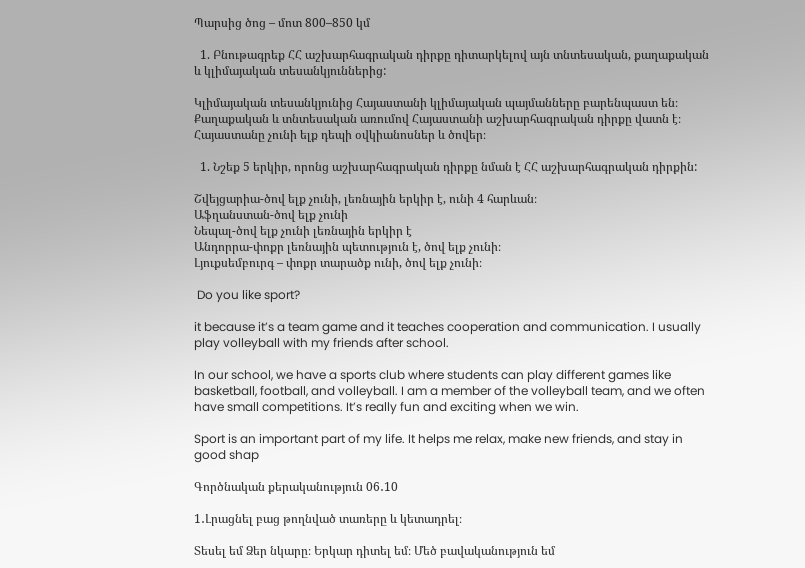Պարսից ծոց – մոտ 800–850 կմ

  1. Բնութագրեք ՀՀ աշխարհագրական դիրքը դիտարկելով այն տնտեսական, քաղաքական և կլիմայական տեսանկյուններից:

Կլիմայական տեսանկյունից Հայաստանի կլիմայական պայմանները բարենպաստ են։ Քաղաքական և տնտեսական առումով Հայաստանի աշխարհագրական դիրքը վատն է։ Հայաստանը չունի ելք դեպի օվկիանոսներ և ծովեր։

  1. Նշեք 5 երկիր, որոնց աշխարհագրական դիրքը նման է ՀՀ աշխարհագրական դիրքին:

Շվեյցարիա-ծով ելք չունի, լեռնային երկիր է, ունի 4 հարևան։
Աֆղանստան-ծով ելք չունի
Նեպալ-ծով ելք չունի լեռնային երկիր է
Անդորրա-փոքր լեռնային պետություն է, ծով ելք չունի։
Լյուքսեմբուրգ – փոքր տարածք ունի, ծով ելք չունի։

 Do you like sport?

it because it’s a team game and it teaches cooperation and communication. I usually play volleyball with my friends after school.

In our school, we have a sports club where students can play different games like basketball, football, and volleyball. I am a member of the volleyball team, and we often have small competitions. It’s really fun and exciting when we win.

Sport is an important part of my life. It helps me relax, make new friends, and stay in good shap

Գործնական քերականություն 06․10

1․Լրացնել բաց թողնված տառերը և կետադրել։

Տեսել եմ Ձեր նկարը։ Երկար դիտել եմ։ Մեծ բավականություն եմ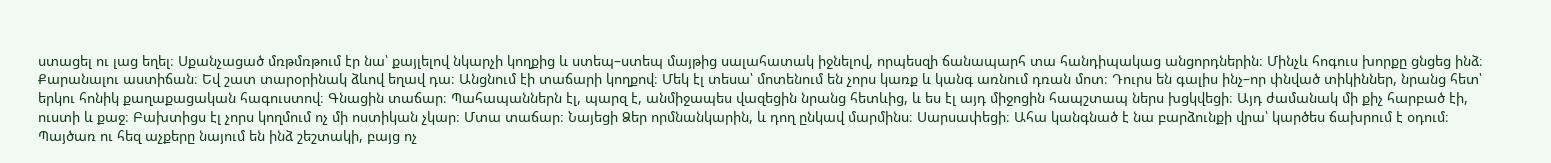ստացել ու լաց եղել։ Սքանչացած մռթմռթում էր նա՝ քայլելով նկարչի կողքից և ստեպ–ստեպ մայթից սալահատակ իջնելով, որպեսզի ճանապարհ տա հանդիպակաց անցորդներին։ Մինչև հոգուս խորքը ցնցեց ինձ։ Քարանալու աստիճան։ Եվ շատ տարօրինակ ձևով եղավ դա։ Անցնում էի տաճարի կողքով։ Մեկ էլ տեսա՝ մոտենում են չորս կառք և կանգ առնում դռան մոտ։ Դուրս են գալիս ինչ–որ փնված տիկիններ, նրանց հետ՝ երկու հոնիկ քաղաքացական հագուստով։ Գնացին տաճար։ Պահապաններն էլ, պարզ է, անմիջապես վազեցին նրանց հետևից, և ես էլ այդ միջոցին հապշտապ ներս խցկվեցի։ Այդ ժամանակ մի քիչ հարբած էի, ուստի և քաջ։ Բախտիցս էլ չորս կողմում ոչ մի ոստիկան չկար։ Մտա տաճար։ Նայեցի Ձեր որմնանկարին, և դող ընկավ մարմինս։ Սարսափեցի։ Ահա կանգնած է նա բարձունքի վրա՝ կարծես ճախրում է օդում։ Պայծառ ու հեզ աչքերը նայում են ինձ շեշտակի, բայց ոչ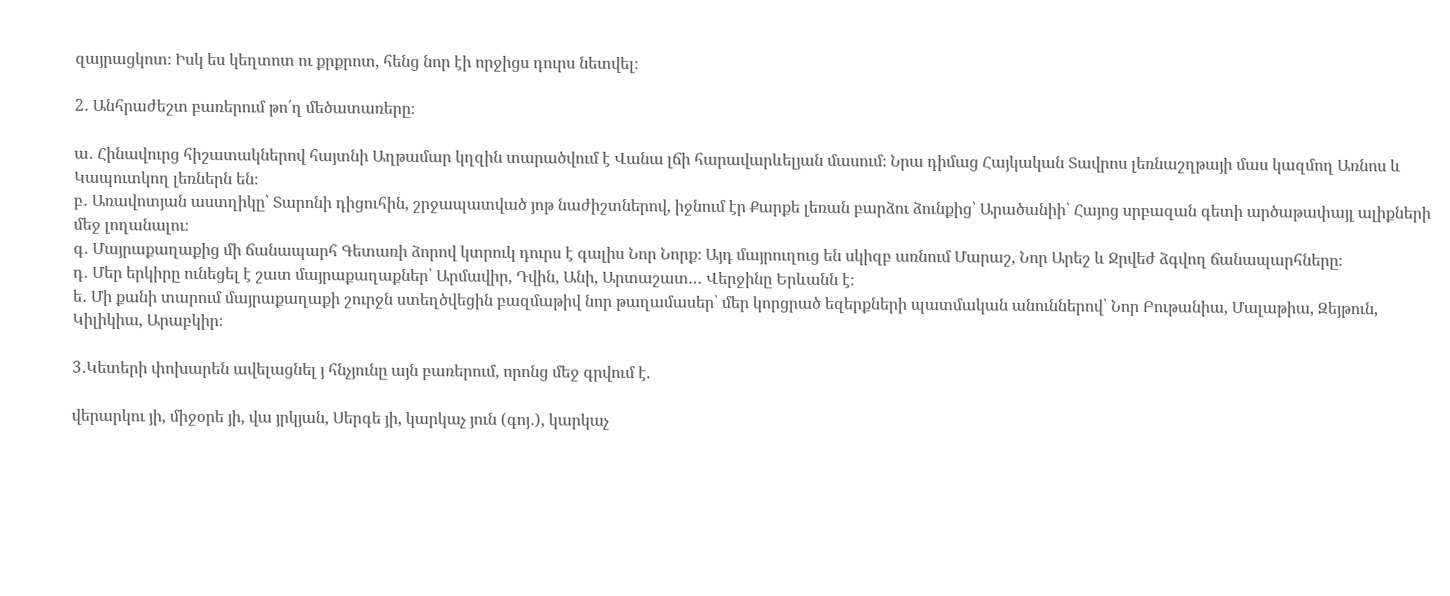զայրացկոտ։ Իսկ ես կեղտոտ ու քրքրոտ, հենց նոր էի որջիցս դուրս նետվել։

2․ Անհրաժեշտ բառերում թո՛ղ մեծատառերը։

ա․ Հինավուրց հիշատակներով հայտնի Աղթամար կղզին տարածվում է Վանա լճի հարավարևելյան մասում։ Նրա դիմաց Հայկական Տավրոս լեռնաշղթայի մաս կազմող Առնոս և Կապուտկող լեռներն են։
բ․ Առավոտյան աստղիկը՝ Տարոնի դիցուհին, շրջապատված յոթ նաժիշտներով, իջնում էր Քարքե լեռան բարձու ձունքից՝ Արածանիի՝ Հայոց սրբազան գետի արծաթափայլ ալիքների մեջ լողանալու։
գ․ Մայրաքաղաքից մի ճանապարհ Գետառի ձորով կտրուկ դուրս է գալիս Նոր Նորք։ Այդ մայրուղուց են սկիզբ առնում Մարաշ, Նոր Արեշ և Ջրվեժ ձգվող ճանապարհները։
դ․ Մեր երկիրը ունեցել է շատ մայրաքաղաքներ՝ Արմավիր, Դվին, Անի, Արտաշատ… Վերջինը Երևանն է։
ե․ Մի քանի տարում մայրաքաղաքի շուրջն ստեղծվեցին բազմաթիվ նոր թաղամասեր՝ մեր կորցրած եզերքների պատմական անուններով՝ Նոր Բութանիա, Մալաթիա, Զեյթուն, Կիլիկիա, Արաբկիր։

3․Կետերի փոխարեն ավելացնել յ հնչյունը այն բառերում, որոնց մեջ գրվում է.

վերարկու յի, միջօրե յի, վա յրկյան, Սերգե յի, կարկաչ յուն (գոյ․), կարկաչ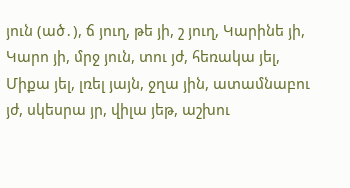յուն (ած․), ճ յուղ, թե յի, շ յուղ, Կարինե յի, Կարո յի, մրջ յուն, տու յժ, հեռակա յել, Միքա յել, լռել յայն, ջղա յին, ատամնաբու յժ, սկեսրա յր, վիլա յեթ, աշխու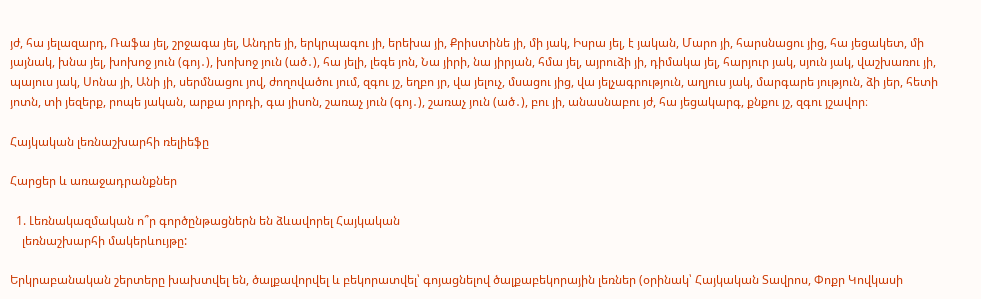յժ, հա յելազարդ, Ռաֆա յել, շրջագա յել, Անդրե յի, երկրպագու յի, երեխա յի, Քրիստինե յի, մի յակ, Իսրա յել, է յական, Մարո յի, հարսնացու յից, հա յեցակետ, մի յայնակ, խնա յել, խոխոջ յուն (գոյ․), խոխոջ յուն (ած․), հա յելի, լեգե յոն, Նա յիրի, նա յիրյան, հմա յել, այրուձի յի, դիմակա յել, հարյուր յակ, սյուն յակ, վաշխառու յի, պայուս յակ, Սոնա յի, Անի յի, սերմնացու յով, ժողովածու յում, զգու յշ, եղբո յր, վա յելուչ, մսացու յից, վա յելչագրություն, աղյուս յակ, մարգարե յություն, ձի յեր, հետի յոտն, տի յեզերք, րոպե յական, արքա յորդի, գա յիսոն, շառաչ յուն (գոյ․), շառաչ յուն (ած․), բու յի, անասնաբու յժ, հա յեցակարգ, քնքու յշ, զգու յշավոր։

Հայկական լեռնաշխարհի ռելիեֆը

Հարցեր և առաջադրանքներ

  1. Լեռնակազմական ո՞ր գործընթացներն են ձևավորել Հայկական
    լեռնաշխարհի մակերևույթը:

Երկրաբանական շերտերը խախտվել են, ծալքավորվել և բեկորատվել՝ գոյացնելով ծալքաբեկորային լեռներ (օրինակ՝ Հայկական Տավրոս, Փոքր Կովկասի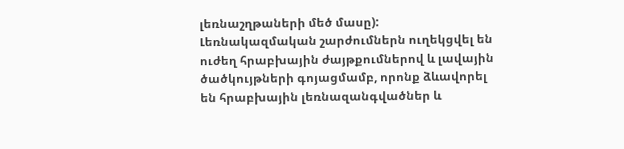լեռնաշղթաների մեծ մասը): Լեռնակազմական շարժումներն ուղեկցվել են ուժեղ հրաբխային ժայթքումներով և լավային ծածկույթների գոյացմամբ, որոնք ձևավորել են հրաբխային լեռնազանգվածներ և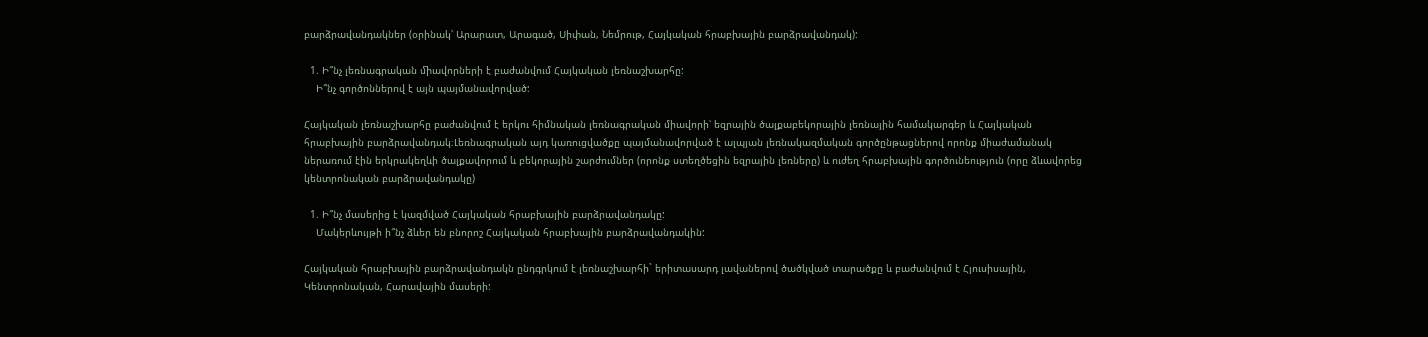բարձրավանդակներ (օրինակ՝ Արարատ, Արագած, Սիփան, Նեմրութ, Հայկական հրաբխային բարձրավանդակ):

  1. Ի՞նչ լեռնագրական ﬕավորների է բաժանվում Հայկական լեռնաշխարհը:
    Ի՞նչ գործոններով է այն պայմանավորված:

Հայկական լեռնաշխարհը բաժանվում է երկու հիմնական լեռնագրական միավորի՝ եզրային ծալքաբեկորային լեռնային համակարգեր և Հայկական հրաբխային բարձրավանդակ։Լեռնագրական այդ կառուցվածքը պայմանավորված է ալպյան լեռնակազմական գործընթացներով որոնք միաժամանակ ներառում էին երկրակեղևի ծալքավորում և բեկորային շարժումներ (որոնք ստեղծեցին եզրային լեռները) և ուժեղ հրաբխային գործունեություն (որը ձևավորեց կենտրոնական բարձրավանդակը)

  1. Ի՞նչ մասերից է կազմված Հայկական հրաբխային բարձրավանդակը:
    Մակերևույթի ի՞նչ ձևեր են բնորոշ Հայկական հրաբխային բարձրավանդակին:

Հայկական հրաբխային բարձրավանդակն ընդգրկում է լեռնաշխարհի` երիտասարդ լավաներով ծածկված տարածքը և բաժանվում է Հյուսիսային, Կենտրոնական, Հարավային մասերի: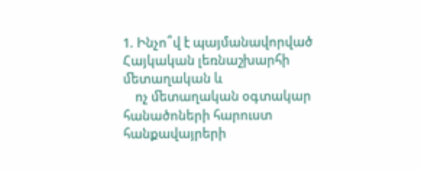1. Ինչո՞վ է պայմանավորված Հայկական լեռնաշխարհի ﬔտաղական և
    ոչ ﬔտաղական օգտակար հանածոների հարուստ հանքավայրերի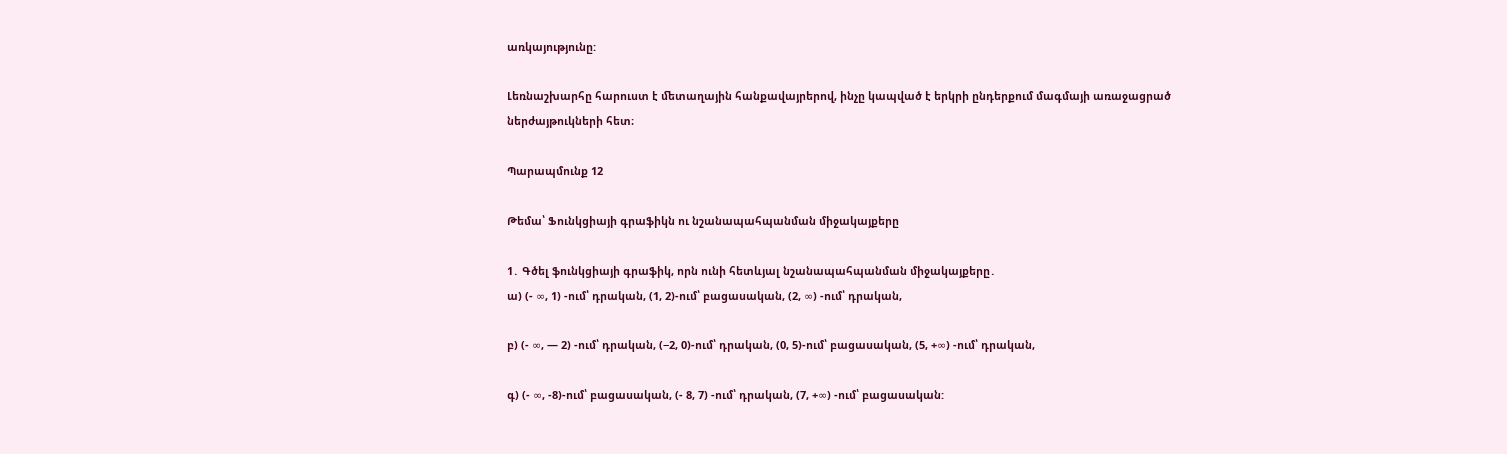առկայությունը:

Լեռնաշխարհը հարուստ է ﬔտաղային հանքավայրերով, ինչը կապված է երկրի ընդերքում մագմայի առաջացրած ներժայթուկների հետ։

Պարապմունք 12

Թեմա՝ Ֆունկցիայի գրաֆիկն ու նշանապահպանման միջակայքերը

1․ Գծել ֆունկցիայի գրաֆիկ, որն ունի հետևյալ նշանապահպանման միջակայքերը․
ա) (- ∞, 1) -ում՝ դրական, (1, 2)-ում՝ բացասական, (2, ∞) -ում՝ դրական,

բ) (- ∞, — 2) -ում՝ դրական, (−2, 0)-ում՝ դրական, (0, 5)-ում՝ բացասական, (5, +∞) -ում՝ դրական,

գ) (- ∞, -8)-ում՝ բացասական, (- 8, 7) -ում՝ դրական, (7, +∞) -ում՝ բացասական: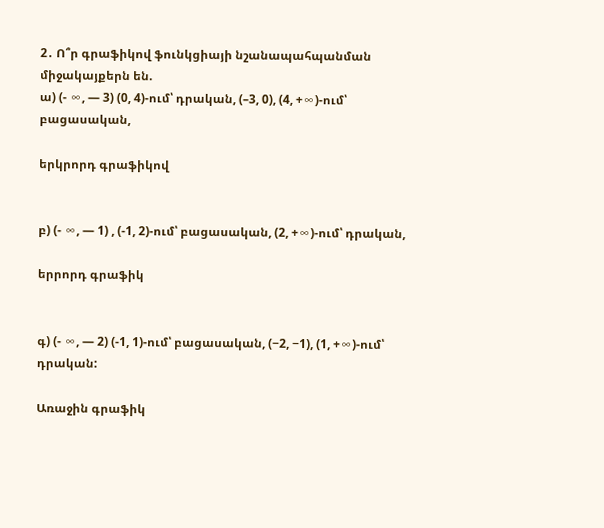2․ Ո՞ր գրաֆիկով ֆունկցիայի նշանապահպանման միջակայքերն են.
ա) (- ∞, — 3) (0, 4)-ում՝ դրական, (–3, 0), (4, +∞)-ում՝ բացասական,

երկրորդ գրաֆիկով


բ) (- ∞, — 1) , (-1, 2)-ում՝ բացասական, (2, +∞)-ում՝ դրական,

երրորդ գրաֆիկ


գ) (- ∞, — 2) (-1, 1)-ում՝ բացասական, (−2, −1), (1, +∞)-ում՝ դրական:

Առաջին գրաֆիկ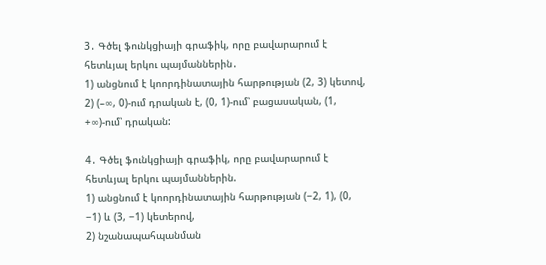3․ Գծել ֆունկցիայի գրաֆիկ, որը բավարարում է հետևյալ երկու պայմաններին․
1) անցնում է կոորդինատային հարթության (2, 3) կետով,
2) (–∞, 0)-ում դրական է, (0, 1)-ում՝ բացասական, (1, +∞)-ում՝ դրական:

4․ Գծել ֆունկցիայի գրաֆիկ, որը բավարարում է հետևյալ երկու պայմաններին.
1) անցնում է կոորդինատային հարթության (−2, 1), (0, −1) և (3, −1) կետերով,
2) նշանապահպանման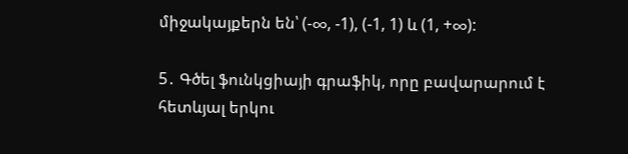միջակայքերն են՝ (-∞, -1), (-1, 1) և (1, +∞):

5․ Գծել ֆունկցիայի գրաֆիկ, որը բավարարում է հետևյալ երկու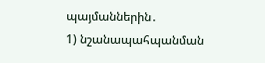պայմաններին․
1) նշանապահպանման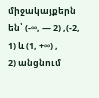միջակայքերն են՝ (-∞, — 2) ,(-2, 1) և (1, +∞) ,
2) անցնում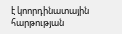է կոորդինատային հարթության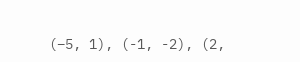(–5, 1), (-1, -2), (2,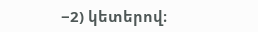−2) կետերով։